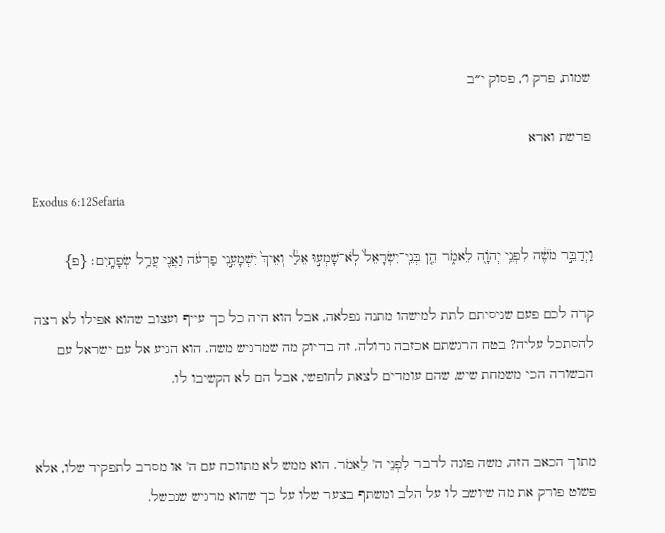שמות, פרק ו׳, פסוק י״ב

פרשת וארא

Exodus 6:12Sefaria

וַיְדַבֵּ֣ר מֹשֶׁ֔ה לִפְנֵ֥י יְהֹוָ֖ה לֵאמֹ֑ר הֵ֤ן בְּנֵֽי־יִשְׂרָאֵל֙ לֹֽא־שָׁמְע֣וּ אֵלַ֔י וְאֵיךְ֙ יִשְׁמָעֵ֣נִי פַרְעֹ֔ה וַאֲנִ֖י עֲרַ֥ל שְׂפָתָֽיִם׃ {פ}

קרה לכם פעם שניסיתם לתת למישהו מתנה נפלאה, אבל הוא היה כל כך עייף ועצוב שהוא אפילו לא רצה להסתכל עליה? בטח הרגשתם אכזבה גדולה. זה בדיוק מה שמרגיש משה. הוא הגיע אל עם ישראל עם הבשורה הכי משמחת שיש, שהם עומדים לצאת לחופשי, אבל הם לא הקשיבו לו.


מתוך הכאב הזה, משה פונה לדבר לִפְנֵי ה' לֵאמֹר. הוא ממש לא מתווכח עם ה' או מסרב לתפקיד שלו, אלא פשוט פורק את מה שיושב לו על הלב ומשתף בצער שלו על כך שהוא מרגיש שנכשל.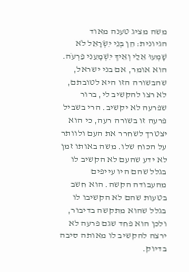משה מציג טענה מאוד הגיונית: הֵן בְּנֵי יִשְׂרָאֵל לֹא שָׁמְעוּ אֵלַי וְאֵיךְ יִשְׁמָעֵנִי פַרְעֹה. הוא אומר, אם בני ישראל, שהבשורה הזו היא לטובתם, לא רצו להקשיב לי, ברור שפרעה לא יקשיב. הרי בשביל פרעה זו בשורה רעה, כי הוא יצטרך לשחרר את העם ולוותר על הכוח שלו. משה באותו זמן לא ידע שהעם לא הקשיב לו בגלל שהם היו עייפים מהעבודה הקשה. הוא חשב בטעות שהם לא הקשיבו לו בגלל שהוא מתקשה בדיבור, ולכן הוא פחד שגם פרעה לא ירצה להקשיב לו מאותה סיבה בדיוק.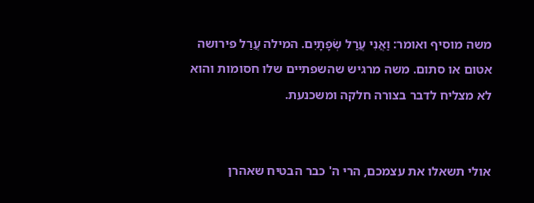משה מוסיף ואומר: וַאֲנִי עֲרַל שְׂפָתָיִם. המילה עֲרַל פירושה אטום או סתום. משה מרגיש שהשפתיים שלו חסומות והוא לא מצליח לדבר בצורה חלקה ומשכנעת.


אולי תשאלו את עצמכם, הרי ה' כבר הבטיח שאהרן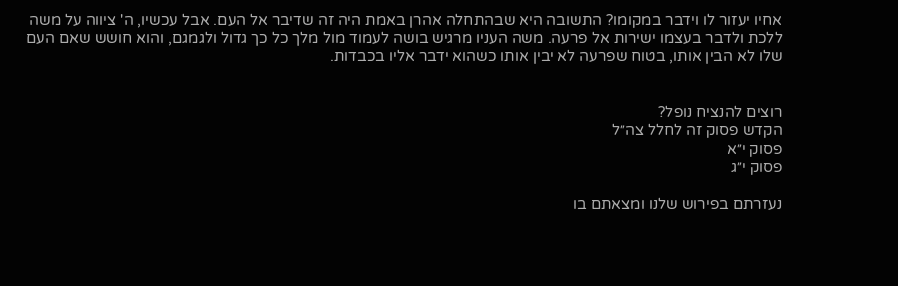אחיו יעזור לו וידבר במקומו? התשובה היא שבהתחלה אהרן באמת היה זה שדיבר אל העם. אבל עכשיו, ה' ציווה על משה ללכת ולדבר בעצמו ישירות אל פרעה. משה העניו מרגיש בושה לעמוד מול מלך כל כך גדול ולגמגם, והוא חושש שאם העם שלו לא הבין אותו, בטוח שפרעה לא יבין אותו כשהוא ידבר אליו בכבדות.


רוצים להנציח נופל?
הקדש פסוק זה לחלל צה״ל
פסוק י״א
פסוק י״ג

נעזרתם בפירוש שלנו ומצאתם בו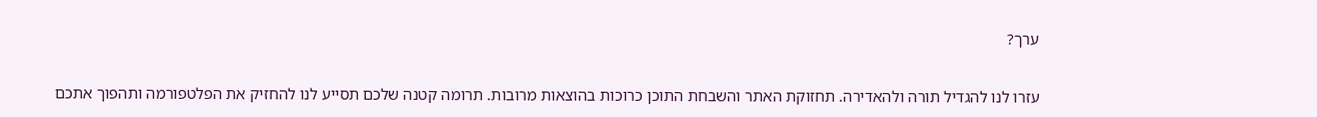ערך?

עזרו לנו להגדיל תורה ולהאדירה. תחזוקת האתר והשבחת התוכן כרוכות בהוצאות מרובות. תרומה קטנה שלכם תסייע לנו להחזיק את הפלטפורמה ותהפוך אתכם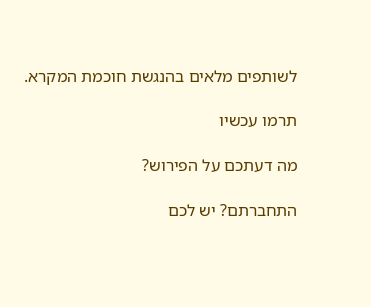לשותפים מלאים בהנגשת חוכמת המקרא.

תרמו עכשיו

מה דעתכם על הפירוש?

התחברתם? יש לכם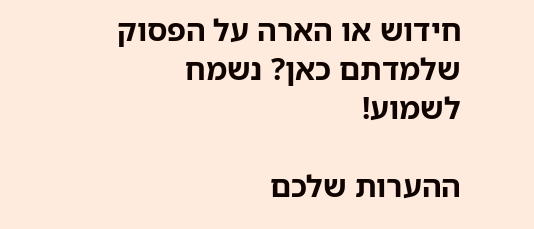חידוש או הארה על הפסוק שלמדתם כאן? נשמח לשמוע!

ההערות שלכם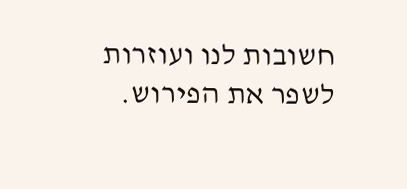חשובות לנו ועוזרות לשפר את הפירוש.